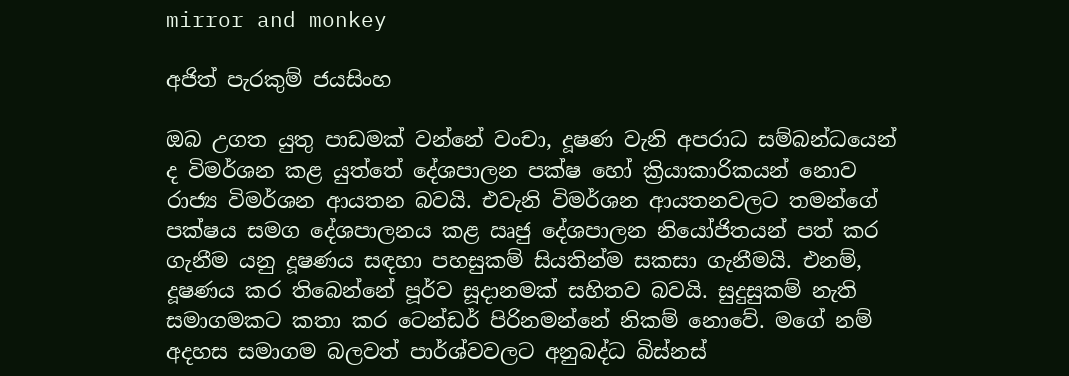mirror and monkey

අජිත් පැරකුම් ජයසිංහ

ඔබ උගත යුතු පාඩමක් වන්නේ වංචා, දූෂණ වැනි අපරාධ සම්බන්ධයෙන් ද විමර්ශන කළ යුත්තේ දේශපාලන පක්ෂ හෝ ක්‍රියාකාරිකයන් නොව රාජ්‍ය විමර්ශන ආයතන බවයි. එවැනි විමර්ශන ආයතනවලට තමන්ගේ පක්ෂය සමග දේශපාලනය කළ ඍජු දේශපාලන නියෝජිතයන් පත් කර ගැනීම යනු දූෂණය සඳහා පහසුකම් සියතින්ම සකසා ගැනීමයි. එනම්, දූෂණය කර තිබෙන්නේ පූර්ව සූදානමක් සහිතව බවයි. සුදුසුකම් නැති සමාගමකට කතා කර ටෙන්ඩර් පිරිනමන්නේ නිකම් නොවේ. මගේ නම් අදහස සමාගම බලවත් පාර්ශ්වවලට අනුබද්ධ බිස්නස්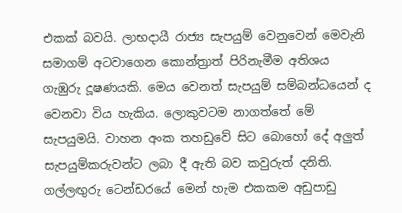එකක් බවයි. ලාභදායී රාජ්‍ය සැපයුම් වෙනුවෙන් මෙවැනි සමාගම් අටවාගෙන කොන්ත්‍රාත් පිරිනැමීම අතිශය ගැඹුරු දූෂණයකි. මෙය වෙනත් සැපයුම් සම්බන්ධයෙන් ද වෙනවා විය හැකිය. ලොකුවටම නාගත්තේ මේ සැපයුමයි. වාහන අංක තහඩුවේ සිට බොහෝ දේ අලුත් සැපයුම්කරුවන්ට ලබා දී ඇති බව කවුරුත් දනිති. ගල්ලඟුරු ටෙන්ඩරයේ මෙන් හැම එකකම අඩුපාඩු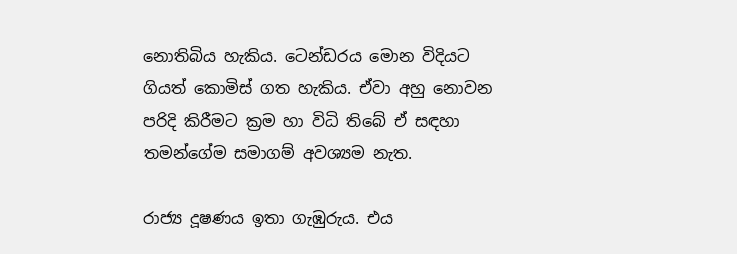නොතිබිය හැකිය. ටෙන්ඩරය මොන විදියට ගියත් කොමිස් ගත හැකිය. ඒවා අහු නොවන පරිදි කිරීමට ක්‍රම හා විධි තිබේ ඒ සඳහා තමන්ගේම සමාගම් අවශ්‍යම නැත.

රාජ්‍ය දූෂණය ඉතා ගැඹුරුය. එය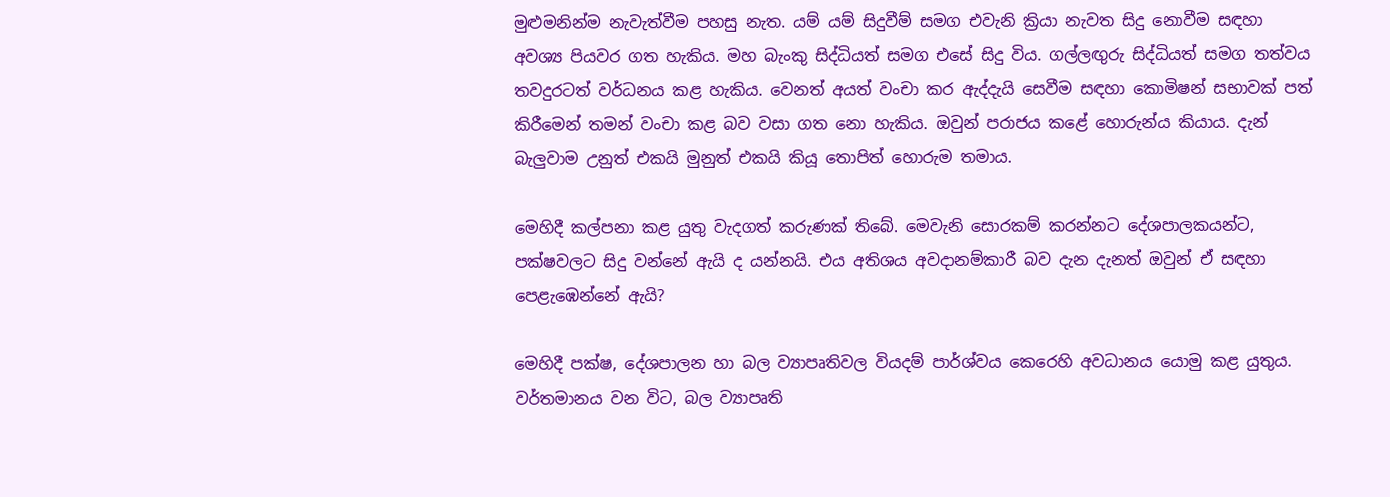මුළුමනින්ම නැවැත්වීම පහසු නැත. යම් යම් සිදුවීම් සමග එවැනි ක්‍රියා නැවත සිදු නොවීම සඳහා අවශ්‍ය පියවර ගත හැකිය. මහ බැංකු සිද්ධියත් සමග එසේ සිදු විය. ගල්ලඟුරු සිද්ධියත් සමග තත්වය තවදුරටත් වර්ධනය කළ හැකිය. වෙනත් අයත් වංචා කර ඇද්දැයි සෙවීම සඳහා කොමිෂන් සභාවක් පත් කිරීමෙන් තමන් වංචා කළ බව වසා ගත නො හැකිය. ඔවුන් පරාජය කළේ හොරුන්ය කියාය. දැන් බැලුවාම උනුත් එකයි මුනුත් එකයි කියූ තොපිත් හොරුම තමාය.

මෙහිදී කල්පනා කළ යුතු වැදගත් කරුණක් තිබේ. මෙවැනි සොරකම් කරන්නට දේශපාලකයන්ට, පක්ෂවලට සිදු වන්නේ ඇයි ද යන්නයි. එය අතිශය අවදානම්කාරී බව දැන දැනත් ඔවුන් ඒ සඳහා පෙළැඹෙන්නේ ඇයි?

මෙහිදී පක්ෂ, දේශපාලන හා බල ව්‍යාපෘතිවල වියදම් පාර්ශ්වය කෙරෙහි අවධානය යොමු කළ යුතුය. වර්තමානය වන විට, බල ව්‍යාපෘති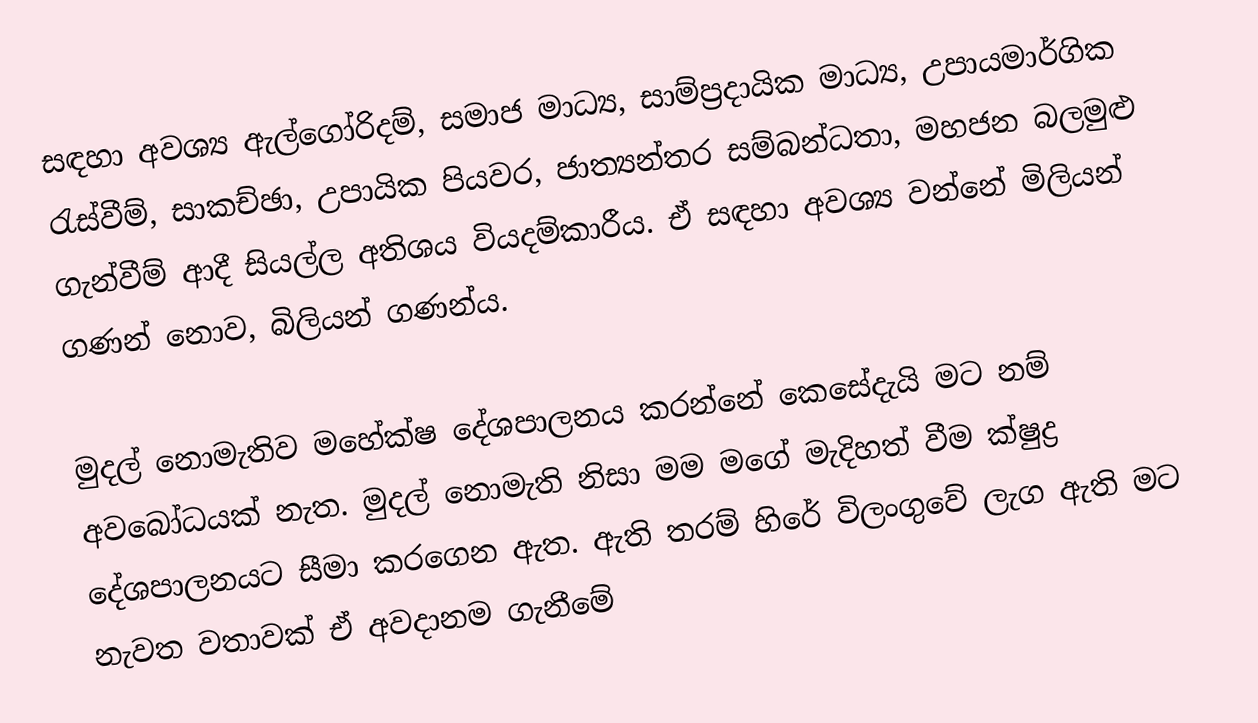සඳහා අවශ්‍ය ඇල්ගෝරිදම්, සමාජ මාධ්‍ය, සාම්ප්‍රදායික මාධ්‍ය, උපායමාර්ගික රැස්වීම්, සාකච්ඡා, උපායික පියවර, ජාත්‍යන්තර සම්බන්ධතා, මහජන බලමුළු ගැන්වීම් ආදී සියල්ල අතිශය වියදම්කාරීය. ඒ සඳහා අවශ්‍ය වන්නේ මිලියන් ගණන් නොව, බිලියන් ගණන්ය.

මුදල් නොමැතිව මහේක්ෂ දේශපාලනය කරන්නේ කෙසේදැයි මට නම් අවබෝධයක් නැත. මුදල් නොමැති නිසා මම මගේ මැදිහත් වීම ක්ෂුද්‍ර දේශපාලනයට සීමා කරගෙන ඇත. ඇති තරම් හිරේ විලංගුවේ ලැග ඇති මට නැවත වතාවක් ඒ අවදානම ගැනීමේ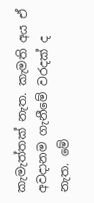කැමැත්තක් නැත. කැමති අය ඒ අවදානම ගැනීමේ වරදක් ද නැත. මේ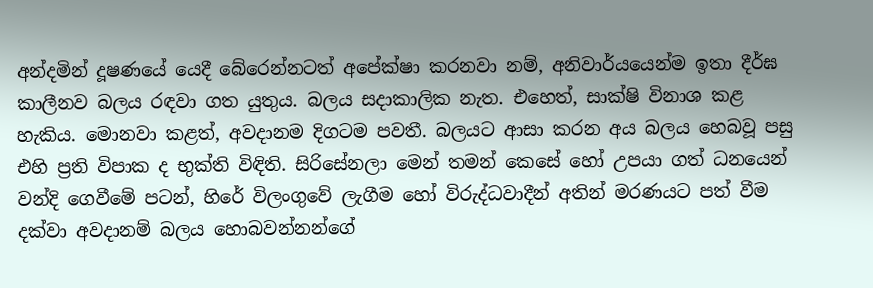අන්දමින් දූෂණයේ යෙදී බේරෙන්නටත් අපේක්ෂා කරනවා නම්, අනිවාර්යයෙන්ම ඉතා දීර්ඝ කාලීනව බලය රඳවා ගත යුතුය. බලය සදාකාලික නැත. එහෙත්, සාක්ෂි විනාශ කළ හැකිය. මොනවා කළත්, අවදානම දිගටම පවතී. බලයට ආසා කරන අය බලය හෙබවූ පසු එහි ප්‍රති විපාක ද භුක්ති විඳිති. සිරිසේනලා මෙන් තමන් කෙසේ හෝ උපයා ගත් ධනයෙන් වන්දි ගෙවීමේ පටන්, හිරේ විලංගුවේ ලැගීම හෝ විරුද්ධවාදීන් අතින් මරණයට පත් වීම දක්වා අවදානම් බලය හොබවන්නන්ගේ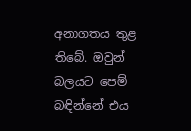අනාගතය තුළ තිබේ. ඔවුන් බලයට පෙම් බඳින්නේ එය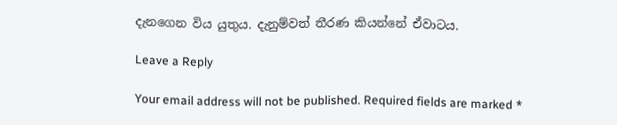දැනගෙන විය යුතුය. දැනුම්වත් තීරණ කියන්නේ ඒවාටය.

Leave a Reply

Your email address will not be published. Required fields are marked *